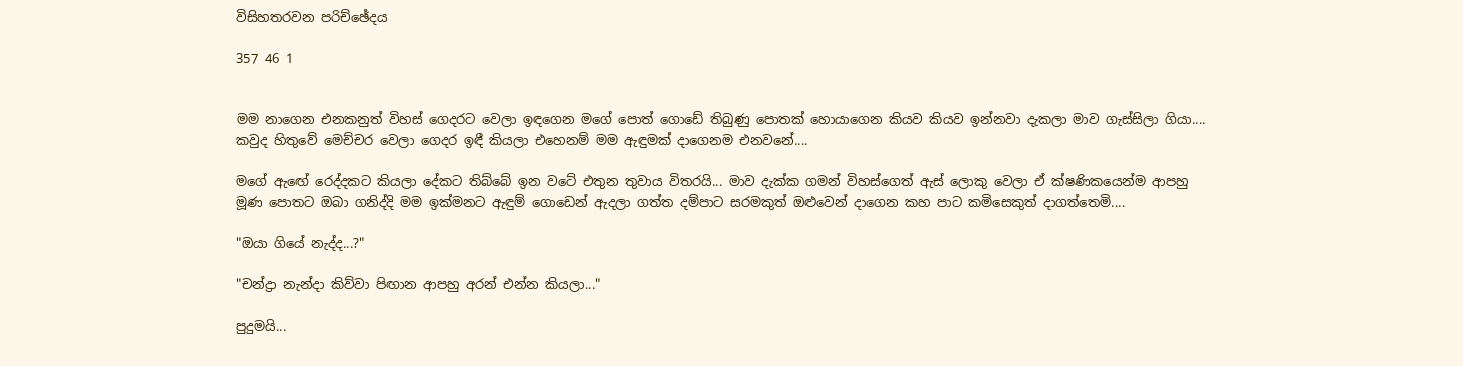විසිහතරවන පරිච්ඡේදය

357 46 1


මම නාගෙන එනකනුත් විහස් ගෙදරට වෙලා ඉඳගෙන මගේ පොත් ගොඩේ තිබුණු පොතක් හොයාගෙන කියව කියව ඉන්නවා දැකලා මාව ගැස්සිලා ගියා.... කවුද හිතුවේ මෙච්චර වෙලා ගෙදර ඉඳී කියලා එහෙනම් මම ඇඳුමක් දාගෙනම එනවනේ....

මගේ ඇඟේ රෙද්දකට කියලා දේකට තිබ්බේ ඉන වටේ එතුන තුවාය විතරයි... මාව දැක්ක ගමන් විහස්ගෙත් ඇස් ලොකු වෙලා ඒ ක්ෂණිකයෙන්ම ආපහු මූණ පොතට ඔබා ගනිද්දි මම ඉක්මනට ඇඳුම් ගොඩෙන් ඇදලා ගත්ත දම්පාට සරමකුත් ඔළුවෙන් දාගෙන කහ පාට කමිසෙකුත් දාගත්තෙමි....

"ඔයා ගියේ නැද්ද...?"

"චන්ද්‍රා නැන්දා කිව්වා පිඟාන ආපහු අරන් එන්න කියලා..."

පුදුමයි...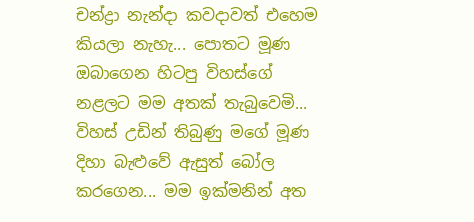චන්ද්‍රා නැන්දා කවදාවත් එහෙම කියලා නැහැ... පොතට මූණ ඔබාගෙන හිටපු විහස්ගේ නළලට මම අතක් තැබුවෙමි... විහස් උඩින් තිබුණු මගේ මූණ දිහා බැළුවේ ඇසුත් බෝල කරගෙන... මම ඉක්මනින් අත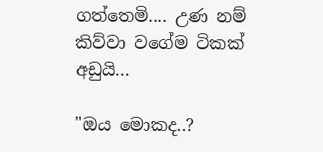ගත්තෙමි.... උණ නම් කිව්වා වගේම ටිකක් අඩුයි...

"ඔය මොකද..?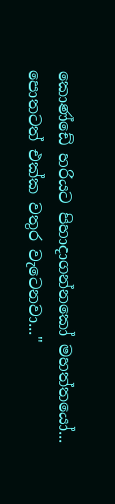කොණ්ඩේ හරියට පිහාදාගන්නකෝ මහත්තයෝ... පොතටත් එක්ක වතුර වැටෙනවා..."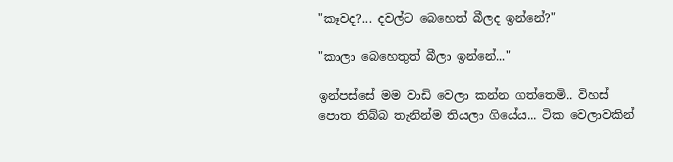"කෑවද?... දවල්ට බෙහෙත් බීලද ඉන්නේ?"

"කාලා බෙහෙතුත් බීලා ඉන්නේ..."

ඉන්පස්සේ මම වාඩි වෙලා කන්න ගත්තෙමි.. විහස් පොත තිබ්බ තැනින්ම තියලා ගියේය... ටික වෙලාවකින්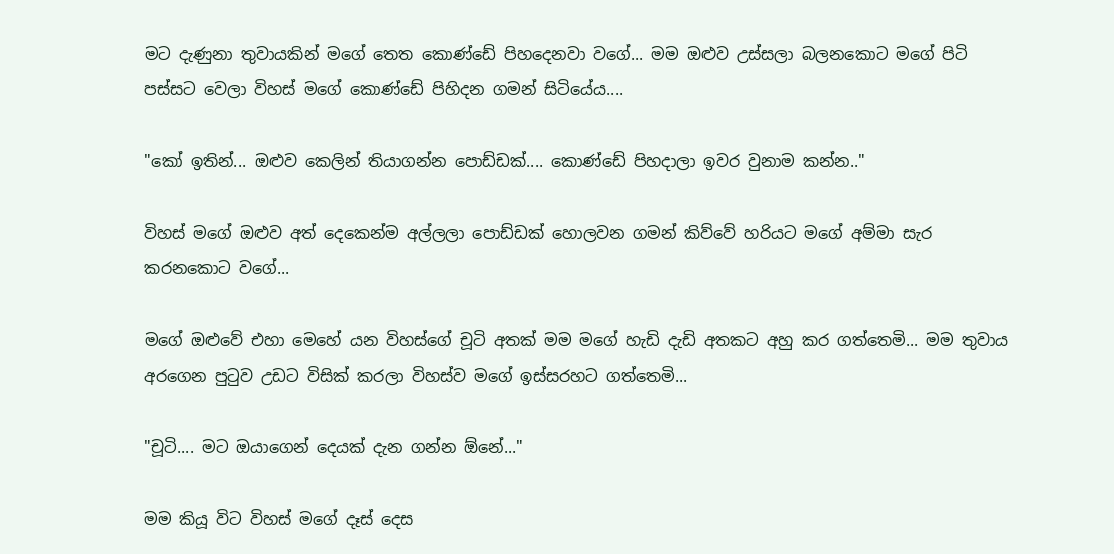මට දැණුනා තුවායකින් මගේ තෙත කොණ්ඩේ පිහදෙනවා වගේ... මම ඔළුව උස්සලා බලනකොට මගේ පිටි පස්සට වෙලා විහස් මගේ කොණ්ඩේ පිහිදන ගමන් සිටියේය....

"කෝ ඉතින්... ඔළුව කෙලින් තියාගන්න පොඩ්ඩක්.... කොණ්ඩේ පිහදාලා ඉවර වුනාම කන්න.."

විහස් මගේ ඔළුව අත් දෙකෙන්ම අල්ලලා පොඩ්ඩක් හොලවන ගමන් කිව්වේ හරියට මගේ අම්මා සැර කරනකොට වගේ...

මගේ ඔළුවේ එහා මෙහේ යන විහස්ගේ චූටි අතක් මම මගේ හැඩි දැඩි අතකට අහු කර ගත්තෙමි... මම තුවාය අරගෙන පුටුව උඩට විසික් කරලා විහස්ව මගේ ඉස්සරහට ගත්තෙමි...

"චූටි.... මට ඔයාගෙන් දෙයක් දැන ගන්න ඕනේ..."

මම කියූ විට විහස් මගේ දෑස් දෙස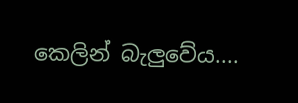කෙලින් බැලුවේය....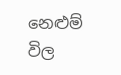නෙළුම් විල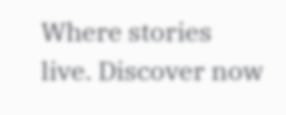Where stories live. Discover now